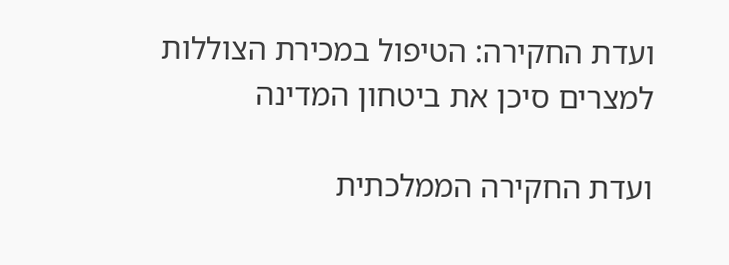ועדת החקירה: הטיפול במכירת הצוללות למצרים סיכן את ביטחון המדינה

ועדת החקירה הממלכתית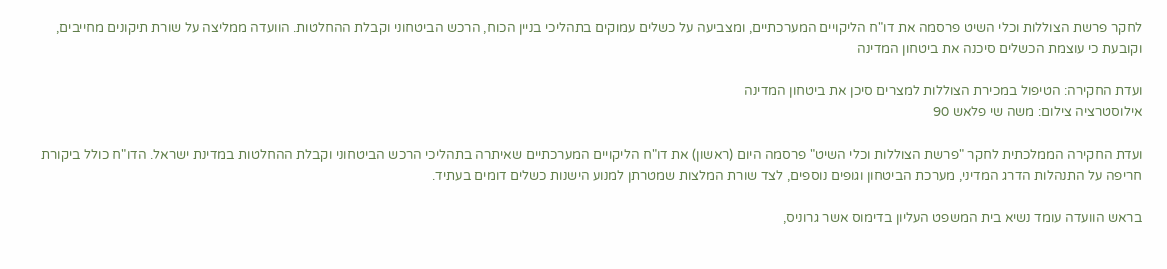לחקר פרשת הצוללות וכלי השיט פרסמה את דו"ח הליקויים המערכתיים, ומצביעה על כשלים עמוקים בתהליכי בניין הכוח, הרכש הביטחוני וקבלת ההחלטות. הוועדה ממליצה על שורת תיקונים מחייבים, וקובעת כי עוצמת הכשלים סיכנה את ביטחון המדינה

ועדת החקירה: הטיפול במכירת הצוללות למצרים סיכן את ביטחון המדינה
אילוסטרציה צילום: משה שי פלאש 90

ועדת החקירה הממלכתית לחקר "פרשת הצוללות וכלי השיט" פרסמה היום (ראשון) את דו"ח הליקויים המערכתיים שאיתרה בתהליכי הרכש הביטחוני וקבלת ההחלטות במדינת ישראל. הדו"ח כולל ביקורת חריפה על התנהלות הדרג המדיני, מערכת הביטחון וגופים נוספים, לצד שורת המלצות שמטרתן למנוע הישנות כשלים דומים בעתיד.

בראש הוועדה עומד נשיא בית המשפט העליון בדימוס אשר גרוניס,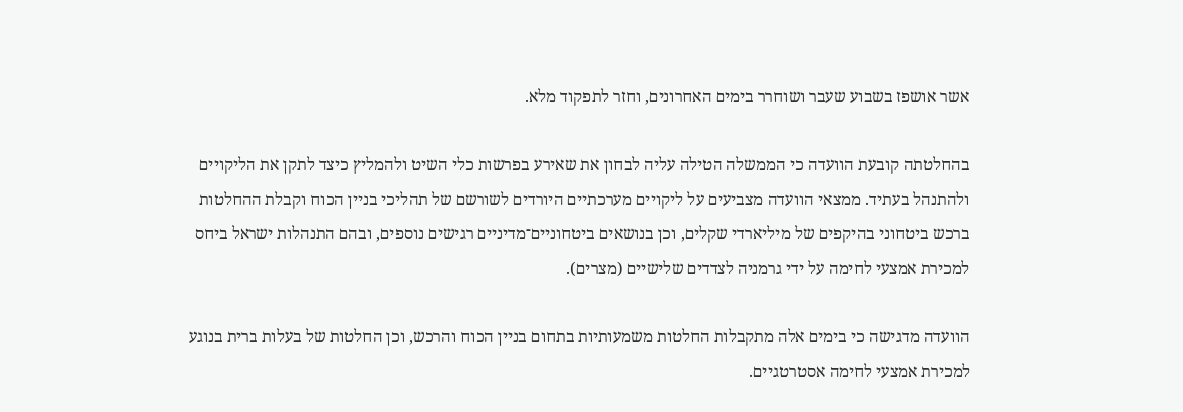אשר אושפז בשבוע שעבר ושוחרר בימים האחרונים, וחזר לתפקוד מלא.

בהחלטתה קובעת הוועדה כי הממשלה הטילה עליה לבחון את שאירע בפרשות כלי השיט ולהמליץ כיצד לתקן את הליקויים ולהתנהל בעתיד. ממצאי הוועדה מצביעים על ליקויים מערכתיים היורדים לשורשם של תהליכי בניין הכוח וקבלת ההחלטות ברכש ביטחוני בהיקפים של מיליארדי שקלים, וכן בנושאים ביטחוניים־מדיניים רגישים נוספים, ובהם התנהלות ישראל ביחס למכירת אמצעי לחימה על ידי גרמניה לצדדים שלישיים (מצרים).

הוועדה מדגישה כי בימים אלה מתקבלות החלטות משמעותיות בתחום בניין הכוח והרכש, וכן החלטות של בעלות ברית בנוגע למכירת אמצעי לחימה אסטרטגיים.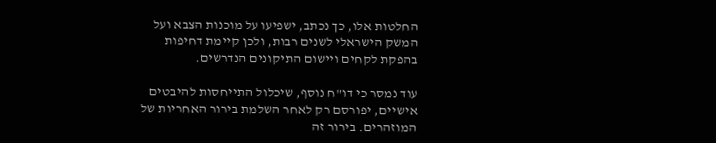החלטות אלו, כך נכתב, ישפיעו על מוכנות הצבא ועל המשק הישראלי לשנים רבות, ולכן קיימת דחיפות בהפקת לקחים ויישום התיקונים הנדרשים.

עוד נמסר כי דו"ח נוסף, שיכלול התייחסות להיבטים אישיים, יפורסם רק לאחר השלמת בירור האחריות של המוזהרים. בירור זה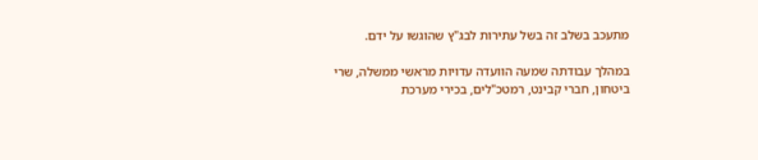מתעכב בשלב זה בשל עתירות לבג"ץ שהוגשו על ידם.

במהלך עבודתה שמעה הוועדה עדויות מראשי ממשלה, שרי ביטחון, חברי קבינט, רמטכ"לים, בכירי מערכת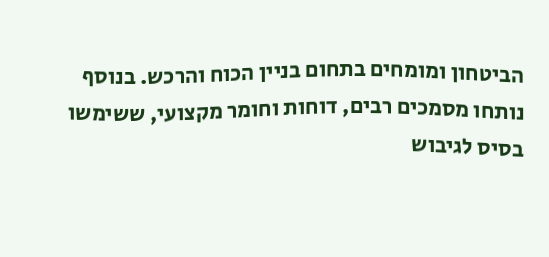הביטחון ומומחים בתחום בניין הכוח והרכש. בנוסף נותחו מסמכים רבים, דוחות וחומר מקצועי, ששימשו בסיס לגיבוש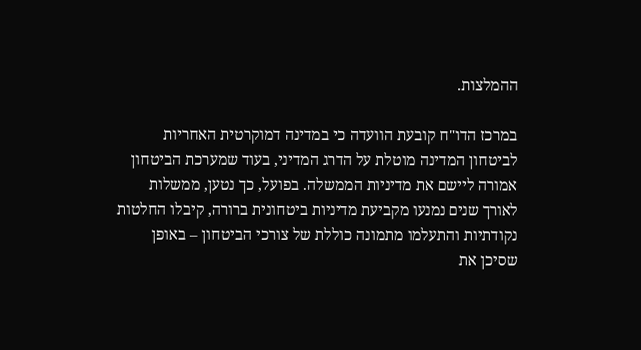ההמלצות.

במרכז הדו"ח קובעת הוועדה כי במדינה דמוקרטית האחריות לביטחון המדינה מוטלת על הדרג המדיני, בעוד שמערכת הביטחון אמורה ליישם את מדיניות הממשלה. בפועל, כך נטען, ממשלות לאורך שנים נמנעו מקביעת מדיניות ביטחונית ברורה, קיבלו החלטות נקודתיות והתעלמו מתמונה כוללת של צורכי הביטחון – באופן שסיכן את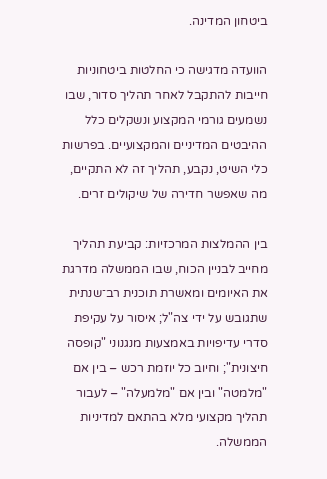ביטחון המדינה.

הוועדה מדגישה כי החלטות ביטחוניות חייבות להתקבל לאחר תהליך סדור, שבו נשמעים גורמי המקצוע ונשקלים כלל ההיבטים המדיניים והמקצועיים. בפרשות כלי השיט, נקבע, תהליך זה לא התקיים, מה שאפשר חדירה של שיקולים זרים.

בין ההמלצות המרכזיות: קביעת תהליך מחייב לבניין הכוח, שבו הממשלה מדרגת את האיומים ומאשרת תוכנית רב־שנתית שתגובש על ידי צה"ל; איסור על עקיפת סדרי עדיפויות באמצעות מנגנוני "קופסה חיצונית"; וחיוב כל יוזמת רכש – בין אם "מלמטה" ובין אם "מלמעלה" – לעבור תהליך מקצועי מלא בהתאם למדיניות הממשלה.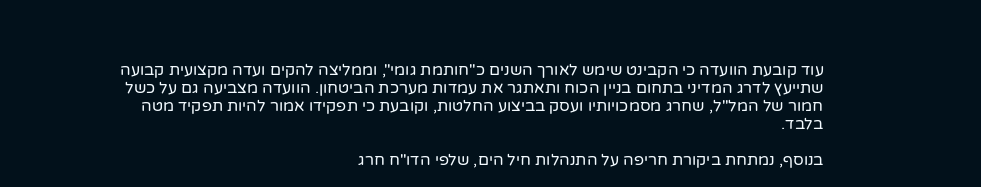עוד קובעת הוועדה כי הקבינט שימש לאורך השנים כ"חותמת גומי", וממליצה להקים ועדה מקצועית קבועה שתייעץ לדרג המדיני בתחום בניין הכוח ותאתגר את עמדות מערכת הביטחון. הוועדה מצביעה גם על כשל חמור של המל"ל, שחרג מסמכויותיו ועסק בביצוע החלטות, וקובעת כי תפקידו אמור להיות תפקיד מטה בלבד.

בנוסף, נמתחת ביקורת חריפה על התנהלות חיל הים, שלפי הדו"ח חרג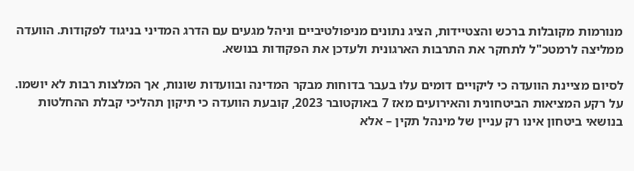מנורמות מקובלות ברכש והצטיידות, הציג נתונים מניפולטיביים וניהל מגעים עם הדרג המדיני בניגוד לפקודות. הוועדה ממליצה לרמטכ"ל לתחקר את התרבות הארגונית ולעדכן את הפקודות בנושא.

לסיום מציינת הוועדה כי ליקויים דומים עלו בעבר בדוחות מבקר המדינה ובוועדות שונות, אך המלצות רבות לא יושמו. על רקע המציאות הביטחונית והאירועים מאז 7 באוקטובר 2023, קובעת הוועדה כי תיקון תהליכי קבלת ההחלטות בנושאי ביטחון אינו רק עניין של מינהל תקין – אלא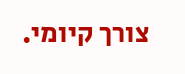צורך קיומי.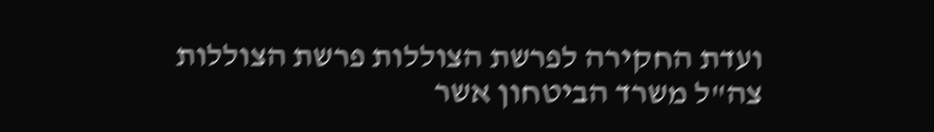ועדת החקירה לפרשת הצוללות פרשת הצוללות צה"ל משרד הביטחון אשר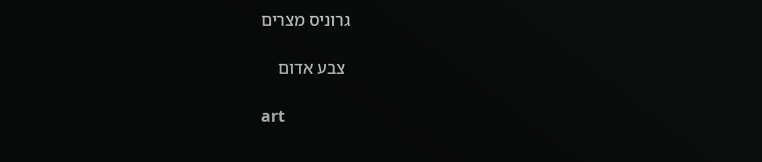גרוניס מצרים

 צבע אדום

art